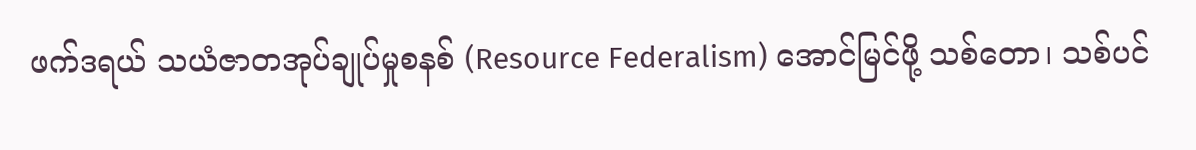ဖက်ဒရယ် သယံဇာတအုပ်ချုပ်မှုစနစ် (Resource Federalism) အောင်မြင်ဖို့ သစ်တော၊ သစ်ပင်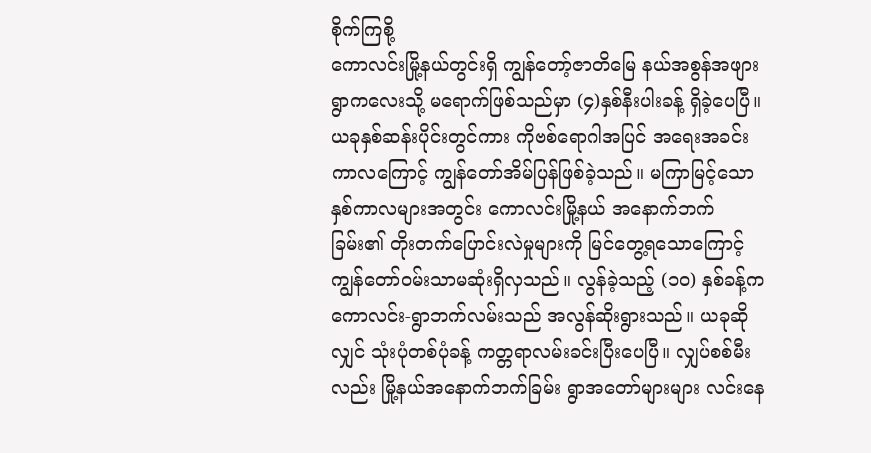စိုက်ကြစို့
ကောလင်းမြို့နယ်တွင်းရှိ ကျွန်တော့်ဇာတိမြေ နယ်အစွန်အဖျားရွာကလေးသို့ မရောက်ဖြစ်သည်မှာ (၄)နှစ်နီးပါးခန့် ရှိခဲ့ပေပြီ။ ယခုနှစ်ဆန်းပိုင်းတွင်ကား ကိုဗစ်ရောဂါအပြင် အရေးအခင်းကာလကြောင့် ကျွန်တော်အိမ်ပြန်ဖြစ်ခဲ့သည်။ မကြာမြင့်သောနှစ်ကာလများအတွင်း ကောလင်းမြို့နယ် အနောက်ဘက်ခြမ်း၏ တိုးတက်ပြောင်းလဲမှုများကို မြင်တွေ့ရသောကြောင့် ကျွန်တော်ဝမ်းသာမဆုံးရှိလှသည်။ လွန်ခဲ့သည့် (၁၀) နှစ်ခန့်က ကောလင်း-ရွာဘက်လမ်းသည် အလွန်ဆိုးရွားသည်။ ယခုဆိုလျှင် သုံးပုံတစ်ပုံခန့် ကတ္တရာလမ်းခင်းပြီးပေပြီ။ လျှပ်စစ်မီးလည်း မြို့နယ်အနောက်ဘက်ခြမ်း ရွာအတော်များများ လင်းနေ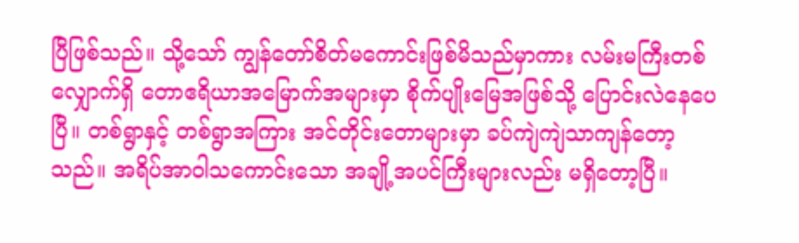ပြီဖြစ်သည်။ သို့သော် ကျွန်တော်စိတ်မကောင်းဖြစ်မိသည်မှာကား လမ်းမကြီးတစ်လျှောက်ရှိ တောဧရိယာအမြောက်အများမှာ စိုက်ပျိုးမြေအဖြစ်သို့ ပြောင်းလဲနေပေပြီ။ တစ်ရွာနှင့် တစ်ရွာအကြား အင်တိုင်းတောများမှာ ခပ်ကျဲကျဲသာကျန်တော့သည်။ အရိပ်အာဝါသကောင်းသော အချို့အပင်ကြီးများလည်း မရှိတော့ပြီ။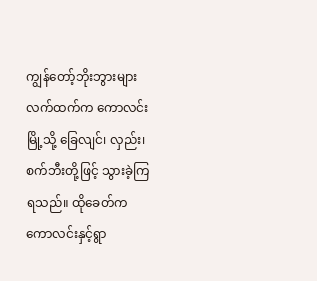ကျွန်တော့်ဘိုးဘွားများလက်ထက်က ကောလင်းမြို့သို့ ခြေလျင်၊ လှည်း၊ စက်ဘီးတို့ဖြင့် သွားခဲ့ကြရသည်။ ထိုခေတ်က ကောလင်းနှင့်ရွာ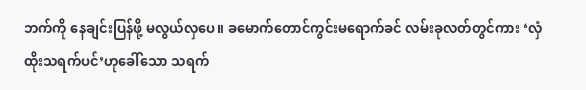ဘက်ကို နေချင်းပြန်ဖို့ မလွယ်လှပေ။ ခမောက်တောင်ကွင်းမရောက်ခင် လမ်းခုလတ်တွင်ကား ‘လှံထိုးသရက်ပင်’ဟုခေါ်သော သရက်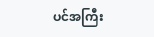ပင်အကြီး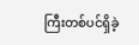ကြီးတစ်ပင်ရှိခဲ့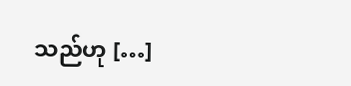သည်ဟု […]